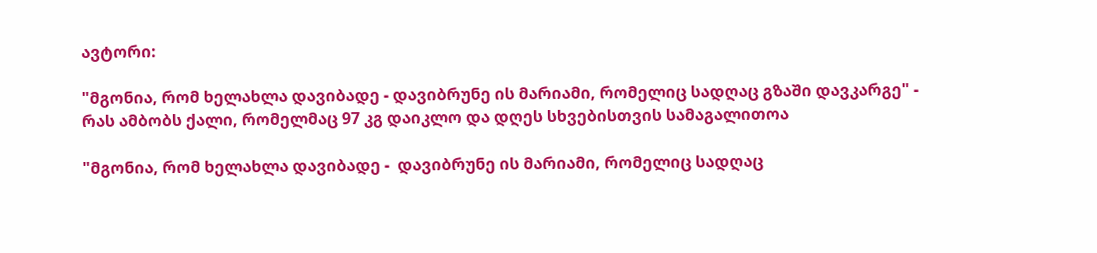ავტორი:

"მგონია, რომ ხელახლა დავიბადე - დავიბრუნე ის მარიამი, რომელიც სადღაც გზაში დავკარგე" - რას ამბობს ქალი, რომელმაც 97 კგ დაიკლო და დღეს სხვებისთვის სამაგალითოა

"მგონია, რომ ხელახლა დავიბადე -  დავიბრუნე ის მარიამი, რომელიც სადღაც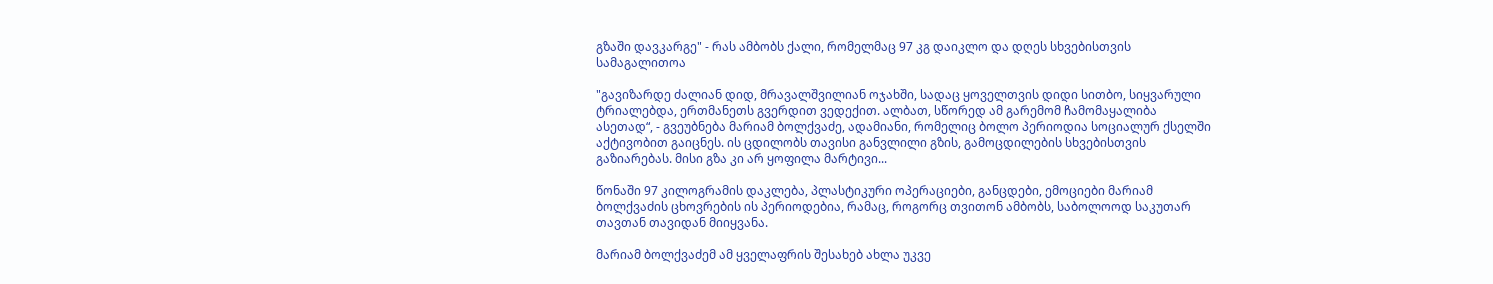გზაში დავკარგე" - რას ამბობს ქალი, რომელმაც 97 კგ დაიკლო და დღეს სხვებისთვის სამაგალითოა

"გავიზარდე ძალიან დიდ, მრავალშვილიან ოჯახში, სადაც ყოველთვის დიდი სითბო, სიყვარული ტრიალებდა, ერთმანეთს გვერდით ვედექით. ალბათ, სწორედ ამ გარემომ ჩამომაყალიბა ასეთად“, - გვეუბნება მარიამ ბოლქვაძე, ადამიანი, რომელიც ბოლო პერიოდია სოციალურ ქსელში აქტივობით გაიცნეს. ის ცდილობს თავისი განვლილი გზის, გამოცდილების სხვებისთვის გაზიარებას. მისი გზა კი არ ყოფილა მარტივი...

წონაში 97 კილოგრამის დაკლება, პლასტიკური ოპერაციები, განცდები, ემოციები მარიამ ბოლქვაძის ცხოვრების ის პერიოდებია, რამაც, როგორც თვითონ ამბობს, საბოლოოდ საკუთარ თავთან თავიდან მიიყვანა.

მარიამ ბოლქვაძემ ამ ყველაფრის შესახებ ახლა უკვე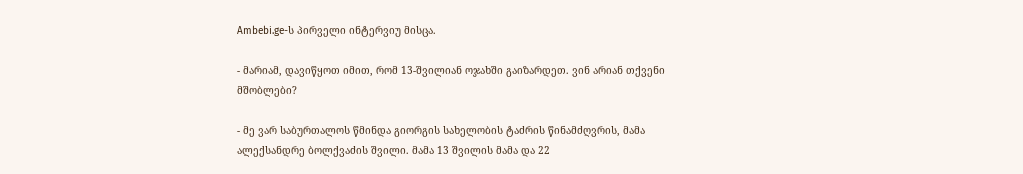Ambebi.ge-ს პირველი ინტერვიუ მისცა.

- მარიამ, დავიწყოთ იმით, რომ 13-შვილიან ოჯახში გაიზარდეთ. ვინ არიან თქვენი მშობლები?

- მე ვარ საბურთალოს წმინდა გიორგის სახელობის ტაძრის წინამძღვრის, მამა ალექსანდრე ბოლქვაძის შვილი. მამა 13 შვილის მამა და 22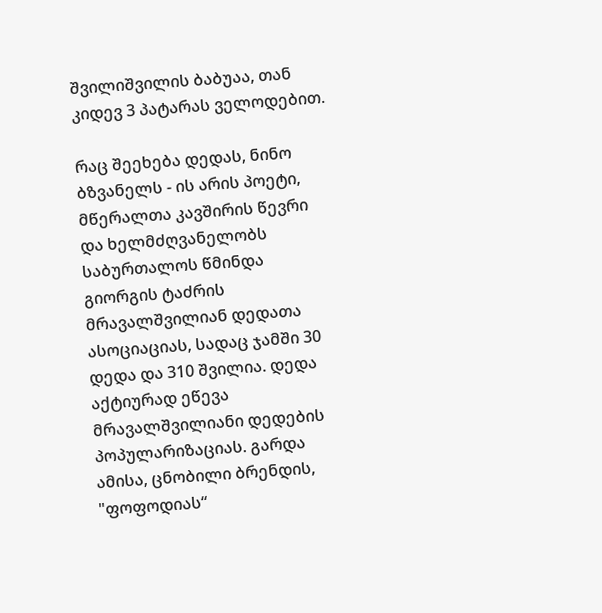შვილიშვილის ბაბუაა, თან კიდევ 3 პატარას ველოდებით.

რაც შეეხება დედას, ნინო ბზვანელს - ის არის პოეტი, მწერალთა კავშირის წევრი და ხელმძღვანელობს საბურთალოს წმინდა გიორგის ტაძრის მრავალშვილიან დედათა ასოციაციას, სადაც ჯამში 30 დედა და 310 შვილია. დედა აქტიურად ეწევა მრავალშვილიანი დედების პოპულარიზაციას. გარდა ამისა, ცნობილი ბრენდის, "ფოფოდიას“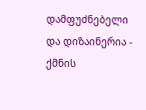დამფუძნებელი და დიზაინერია - ქმნის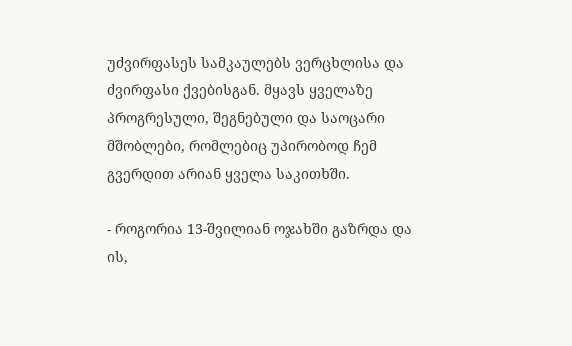უძვირფასეს სამკაულებს ვერცხლისა და ძვირფასი ქვებისგან. მყავს ყველაზე პროგრესული, შეგნებული და საოცარი მშობლები, რომლებიც უპირობოდ ჩემ გვერდით არიან ყველა საკითხში.

- როგორია 13-შვილიან ოჯახში გაზრდა და ის,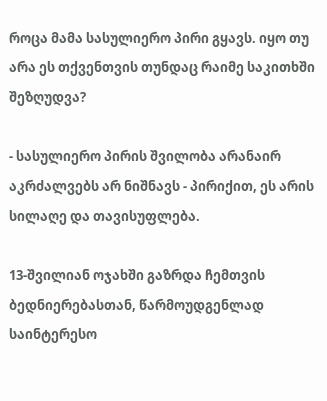როცა მამა სასულიერო პირი გყავს. იყო თუ არა ეს თქვენთვის თუნდაც რაიმე საკითხში შეზღუდვა?

- სასულიერო პირის შვილობა არანაირ აკრძალვებს არ ნიშნავს - პირიქით, ეს არის სილაღე და თავისუფლება.

13-შვილიან ოჯახში გაზრდა ჩემთვის ბედნიერებასთან, წარმოუდგენლად საინტერესო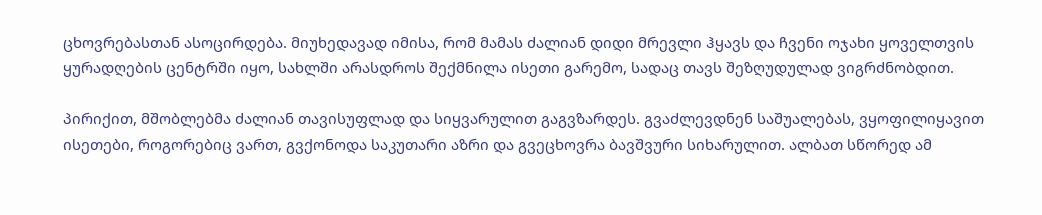ცხოვრებასთან ასოცირდება. მიუხედავად იმისა, რომ მამას ძალიან დიდი მრევლი ჰყავს და ჩვენი ოჯახი ყოველთვის ყურადღების ცენტრში იყო, სახლში არასდროს შექმნილა ისეთი გარემო, სადაც თავს შეზღუდულად ვიგრძნობდით.

პირიქით, მშობლებმა ძალიან თავისუფლად და სიყვარულით გაგვზარდეს. გვაძლევდნენ საშუალებას, ვყოფილიყავით ისეთები, როგორებიც ვართ, გვქონოდა საკუთარი აზრი და გვეცხოვრა ბავშვური სიხარულით. ალბათ სწორედ ამ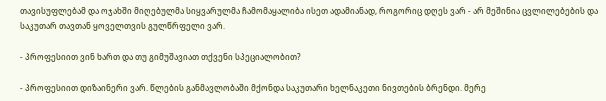თავისუფლებამ და ოჯახში მიღებულმა სიყვარულმა ჩამომაყალიბა ისეთ ადამიანად, როგორიც დღეს ვარ - არ მეშინია ცვლილებების და საკუთარ თავთან ყოველთვის გულწრფელი ვარ.

- პროფესიით ვინ ხართ და თუ გიმუშავიათ თქვენი სპეციალობით?

- პროფესიით დიზაინერი ვარ. წლების განმავლობაში მქონდა საკუთარი ხელნაკეთი ნივთების ბრენდი. მერე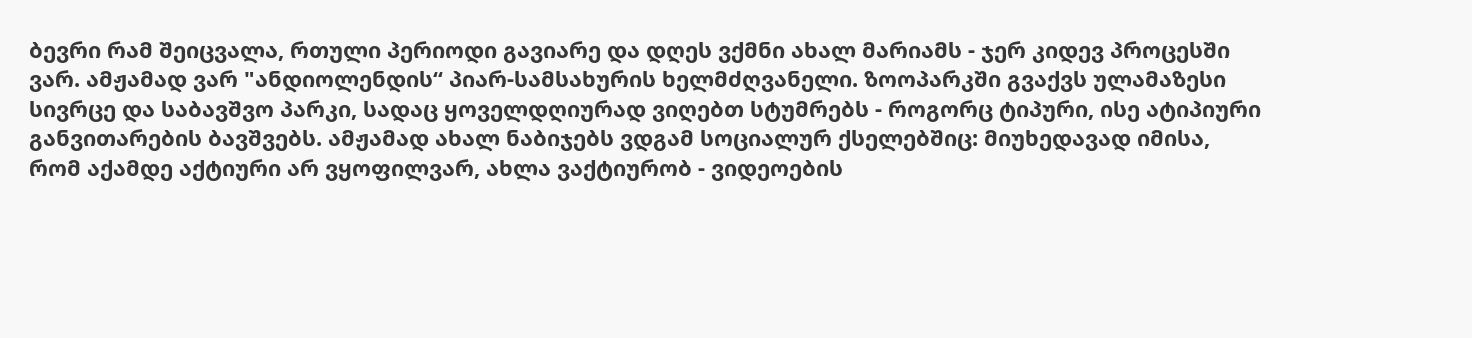ბევრი რამ შეიცვალა, რთული პერიოდი გავიარე და დღეს ვქმნი ახალ მარიამს - ჯერ კიდევ პროცესში ვარ. ამჟამად ვარ "ანდიოლენდის“ პიარ-სამსახურის ხელმძღვანელი. ზოოპარკში გვაქვს ულამაზესი სივრცე და საბავშვო პარკი, სადაც ყოველდღიურად ვიღებთ სტუმრებს - როგორც ტიპური, ისე ატიპიური განვითარების ბავშვებს. ამჟამად ახალ ნაბიჯებს ვდგამ სოციალურ ქსელებშიც: მიუხედავად იმისა, რომ აქამდე აქტიური არ ვყოფილვარ, ახლა ვაქტიურობ - ვიდეოების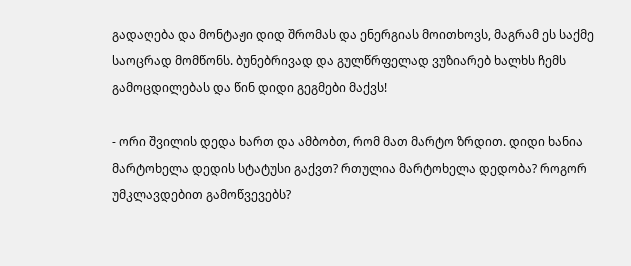გადაღება და მონტაჟი დიდ შრომას და ენერგიას მოითხოვს, მაგრამ ეს საქმე საოცრად მომწონს. ბუნებრივად და გულწრფელად ვუზიარებ ხალხს ჩემს გამოცდილებას და წინ დიდი გეგმები მაქვს!

- ორი შვილის დედა ხართ და ამბობთ, რომ მათ მარტო ზრდით. დიდი ხანია მარტოხელა დედის სტატუსი გაქვთ? რთულია მარტოხელა დედობა? როგორ უმკლავდებით გამოწვევებს?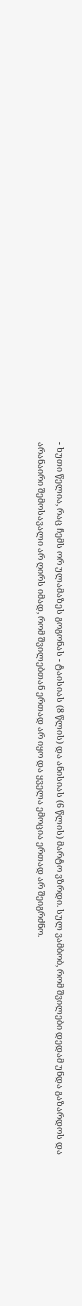- ხუთი წელია, რაც ჩემს ორ ულამაზეს გოგონას - ტაისიას (8 წლის) და ანისიას (6 წლის) მარტო ვზრდი. სულ ვამბობ, რომ შვილები დედამ უნდა გაზარდოს და არანაირი შემოსავალი არ ღირს იმად, რომ შვილებთან ერთად არ იყო და ყველა ემოცია ერთად არ შეიგრძნო.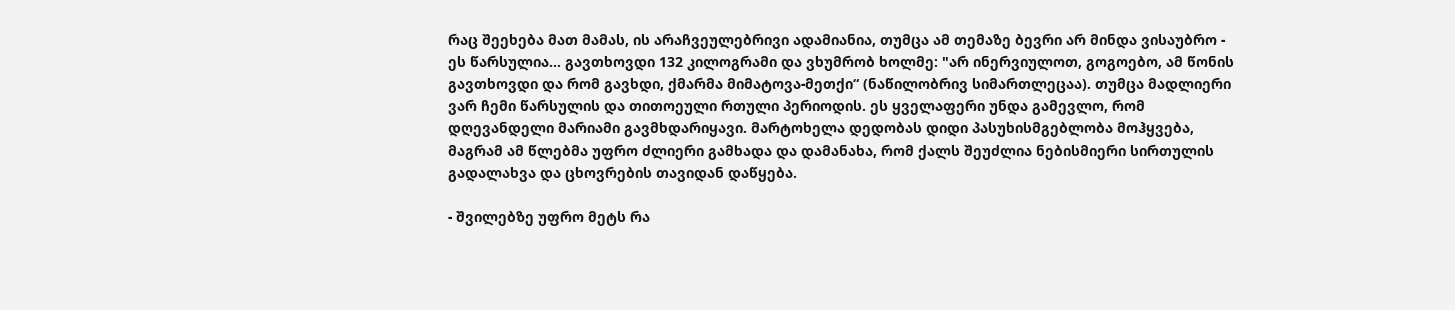რაც შეეხება მათ მამას, ის არაჩვეულებრივი ადამიანია, თუმცა ამ თემაზე ბევრი არ მინდა ვისაუბრო - ეს წარსულია... გავთხოვდი 132 კილოგრამი და ვხუმრობ ხოლმე: "არ ინერვიულოთ, გოგოებო, ამ წონის გავთხოვდი და რომ გავხდი, ქმარმა მიმატოვა-მეთქი“ (ნაწილობრივ სიმართლეცაა). თუმცა მადლიერი ვარ ჩემი წარსულის და თითოეული რთული პერიოდის. ეს ყველაფერი უნდა გამევლო, რომ დღევანდელი მარიამი გავმხდარიყავი. მარტოხელა დედობას დიდი პასუხისმგებლობა მოჰყვება, მაგრამ ამ წლებმა უფრო ძლიერი გამხადა და დამანახა, რომ ქალს შეუძლია ნებისმიერი სირთულის გადალახვა და ცხოვრების თავიდან დაწყება.

- შვილებზე უფრო მეტს რა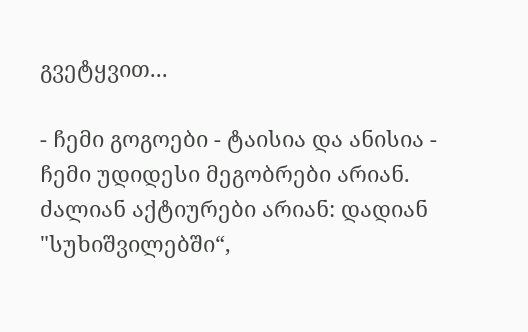გვეტყვით...

- ჩემი გოგოები - ტაისია და ანისია - ჩემი უდიდესი მეგობრები არიან. ძალიან აქტიურები არიან: დადიან "სუხიშვილებში“,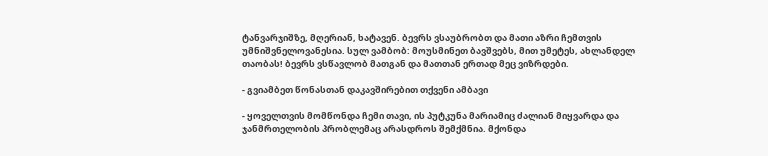ტანვარჯიშზე, მღერიან, ხატავენ. ბევრს ვსაუბრობთ და მათი აზრი ჩემთვის უმნიშვნელოვანესია. სულ ვამბობ: მოუსმინეთ ბავშვებს, მით უმეტეს, ახლანდელ თაობას! ბევრს ვსწავლობ მათგან და მათთან ერთად მეც ვიზრდები.

- გვიამბეთ წონასთან დაკავშირებით თქვენი ამბავი

- ყოველთვის მომწონდა ჩემი თავი, ის პუტკუნა მარიამიც ძალიან მიყვარდა და ჯანმრთელობის პრობლემაც არასდროს შემქმნია. მქონდა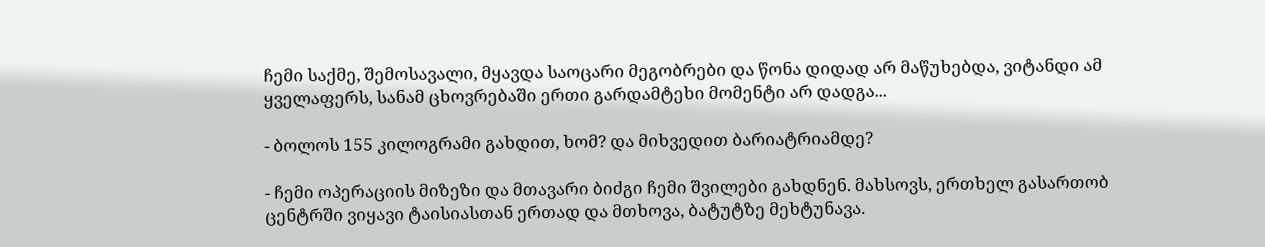ჩემი საქმე, შემოსავალი, მყავდა საოცარი მეგობრები და წონა დიდად არ მაწუხებდა, ვიტანდი ამ ყველაფერს, სანამ ცხოვრებაში ერთი გარდამტეხი მომენტი არ დადგა...

- ბოლოს 155 კილოგრამი გახდით, ხომ? და მიხვედით ბარიატრიამდე?

- ჩემი ოპერაციის მიზეზი და მთავარი ბიძგი ჩემი შვილები გახდნენ. მახსოვს, ერთხელ გასართობ ცენტრში ვიყავი ტაისიასთან ერთად და მთხოვა, ბატუტზე მეხტუნავა.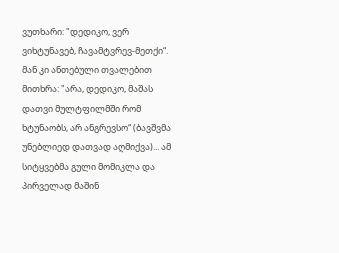ვუთხარი: "დედიკო, ვერ ვიხტუნავებ, ჩავამტვრევ-მეთქი“. მან კი ანთებული თვალებით მითხრა: "არა, დედიკო, მაშას დათვი მულტფილმში რომ ხტუნაობს, არ ანგრევსო“ (ბავშვმა უნებლიედ დათვად აღმიქვა)... ამ სიტყვებმა გული მომიკლა და პირველად მაშინ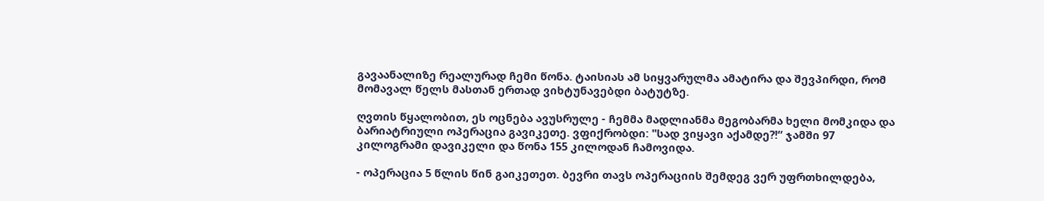გავაანალიზე რეალურად ჩემი წონა. ტაისიას ამ სიყვარულმა ამატირა და შევპირდი, რომ მომავალ წელს მასთან ერთად ვიხტუნავებდი ბატუტზე.

ღვთის წყალობით, ეს ოცნება ავუსრულე - ჩემმა მადლიანმა მეგობარმა ხელი მომკიდა და ბარიატრიული ოპერაცია გავიკეთე. ვფიქრობდი: "სად ვიყავი აქამდე?!“ ჯამში 97 კილოგრამი დავიკელი და წონა 155 კილოდან ჩამოვიდა.

- ოპერაცია 5 წლის წინ გაიკეთეთ. ბევრი თავს ოპერაციის შემდეგ ვერ უფრთხილდება,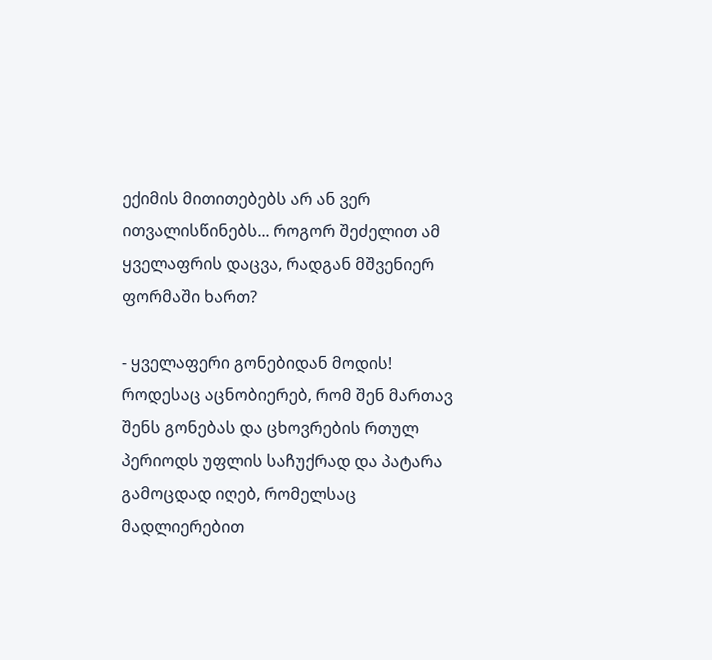ექიმის მითითებებს არ ან ვერ ითვალისწინებს... როგორ შეძელით ამ ყველაფრის დაცვა, რადგან მშვენიერ ფორმაში ხართ?

- ყველაფერი გონებიდან მოდის! როდესაც აცნობიერებ, რომ შენ მართავ შენს გონებას და ცხოვრების რთულ პერიოდს უფლის საჩუქრად და პატარა გამოცდად იღებ, რომელსაც მადლიერებით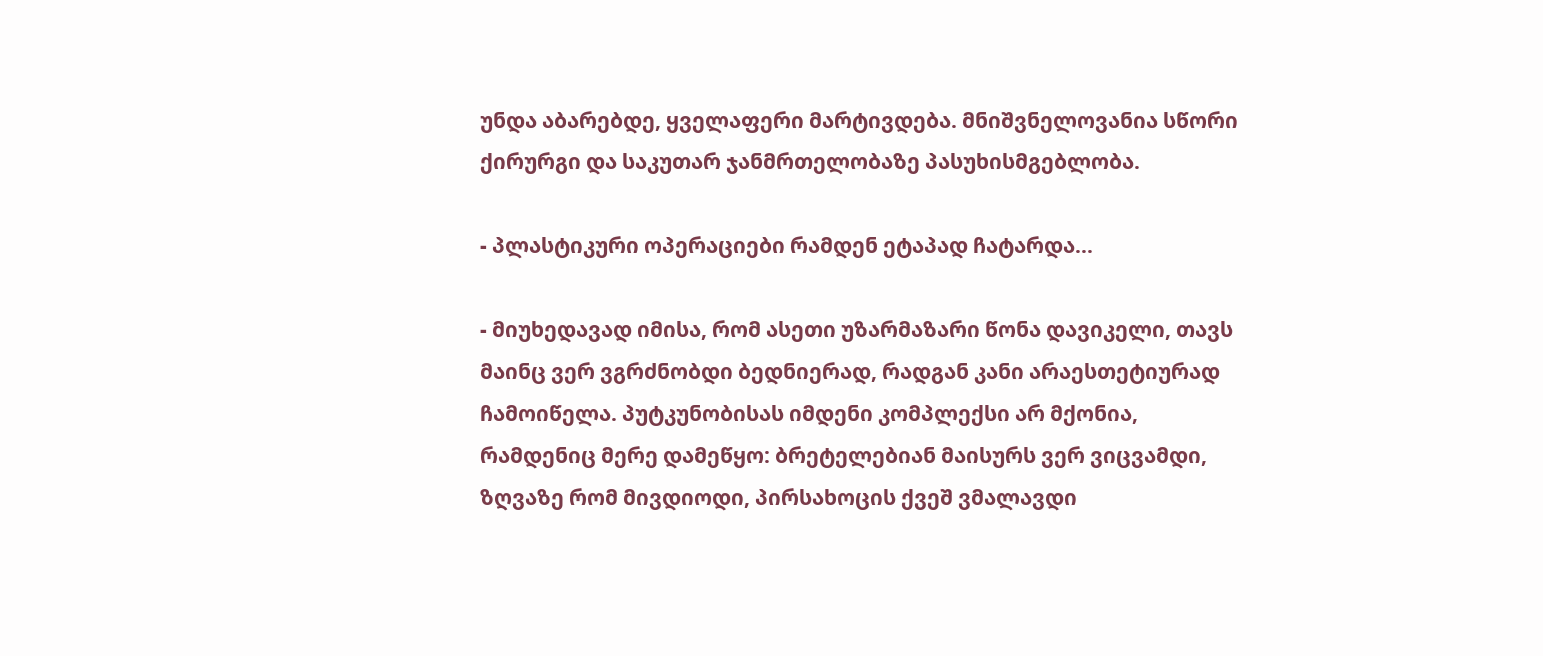უნდა აბარებდე, ყველაფერი მარტივდება. მნიშვნელოვანია სწორი ქირურგი და საკუთარ ჯანმრთელობაზე პასუხისმგებლობა.

- პლასტიკური ოპერაციები რამდენ ეტაპად ჩატარდა...

- მიუხედავად იმისა, რომ ასეთი უზარმაზარი წონა დავიკელი, თავს მაინც ვერ ვგრძნობდი ბედნიერად, რადგან კანი არაესთეტიურად ჩამოიწელა. პუტკუნობისას იმდენი კომპლექსი არ მქონია, რამდენიც მერე დამეწყო: ბრეტელებიან მაისურს ვერ ვიცვამდი, ზღვაზე რომ მივდიოდი, პირსახოცის ქვეშ ვმალავდი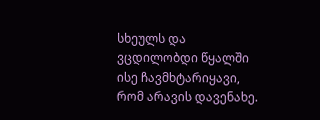სხეულს და ვცდილობდი წყალში ისე ჩავმხტარიყავი, რომ არავის დავენახე.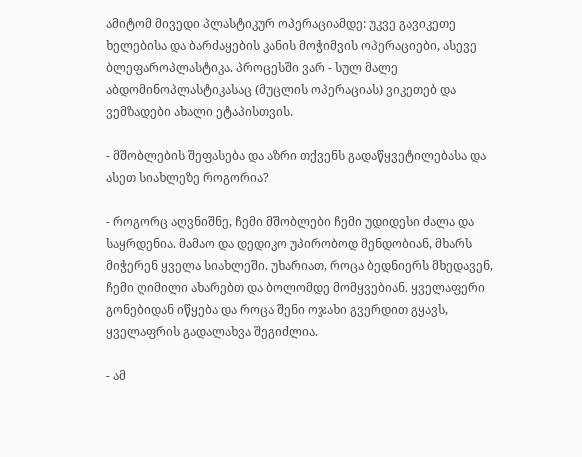ამიტომ მივედი პლასტიკურ ოპერაციამდე: უკვე გავიკეთე ხელებისა და ბარძაყების კანის მოჭიმვის ოპერაციები, ასევე ბლეფაროპლასტიკა. პროცესში ვარ - სულ მალე აბდომინოპლასტიკასაც (მუცლის ოპერაციას) ვიკეთებ და ვემზადები ახალი ეტაპისთვის.

- მშობლების შეფასება და აზრი თქვენს გადაწყვეტილებასა და ასეთ სიახლეზე როგორია?

- როგორც აღვნიშნე, ჩემი მშობლები ჩემი უდიდესი ძალა და საყრდენია. მამაო და დედიკო უპირობოდ მენდობიან, მხარს მიჭერენ ყველა სიახლეში. უხარიათ, როცა ბედნიერს მხედავენ, ჩემი ღიმილი ახარებთ და ბოლომდე მომყვებიან. ყველაფერი გონებიდან იწყება და როცა შენი ოჯახი გვერდით გყავს, ყველაფრის გადალახვა შეგიძლია.

- ამ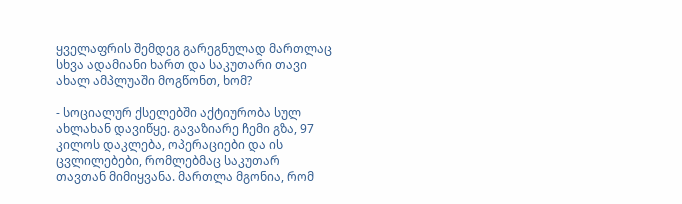ყველაფრის შემდეგ გარეგნულად მართლაც სხვა ადამიანი ხართ და საკუთარი თავი ახალ ამპლუაში მოგწონთ, ხომ?

- სოციალურ ქსელებში აქტიურობა სულ ახლახან დავიწყე. გავაზიარე ჩემი გზა, 97 კილოს დაკლება, ოპერაციები და ის ცვლილებები, რომლებმაც საკუთარ თავთან მიმიყვანა. მართლა მგონია, რომ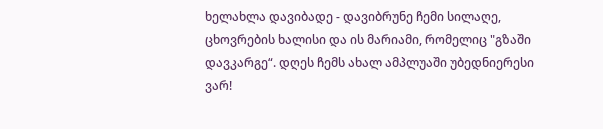ხელახლა დავიბადე - დავიბრუნე ჩემი სილაღე, ცხოვრების ხალისი და ის მარიამი, რომელიც "გზაში დავკარგე“. დღეს ჩემს ახალ ამპლუაში უბედნიერესი ვარ!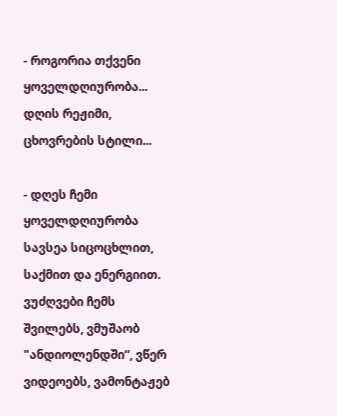- როგორია თქვენი ყოველდღიურობა... დღის რეჟიმი, ცხოვრების სტილი...

- დღეს ჩემი ყოველდღიურობა სავსეა სიცოცხლით, საქმით და ენერგიით. ვუძღვები ჩემს შვილებს, ვმუშაობ "ანდიოლენდში“, ვწერ ვიდეოებს, ვამონტაჟებ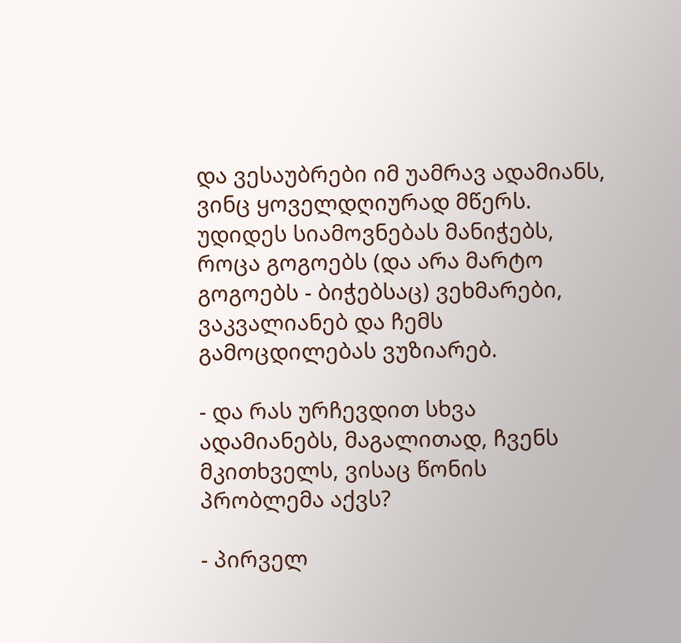და ვესაუბრები იმ უამრავ ადამიანს, ვინც ყოველდღიურად მწერს. უდიდეს სიამოვნებას მანიჭებს, როცა გოგოებს (და არა მარტო გოგოებს - ბიჭებსაც) ვეხმარები, ვაკვალიანებ და ჩემს გამოცდილებას ვუზიარებ.

- და რას ურჩევდით სხვა ადამიანებს, მაგალითად, ჩვენს მკითხველს, ვისაც წონის პრობლემა აქვს?

- პირველ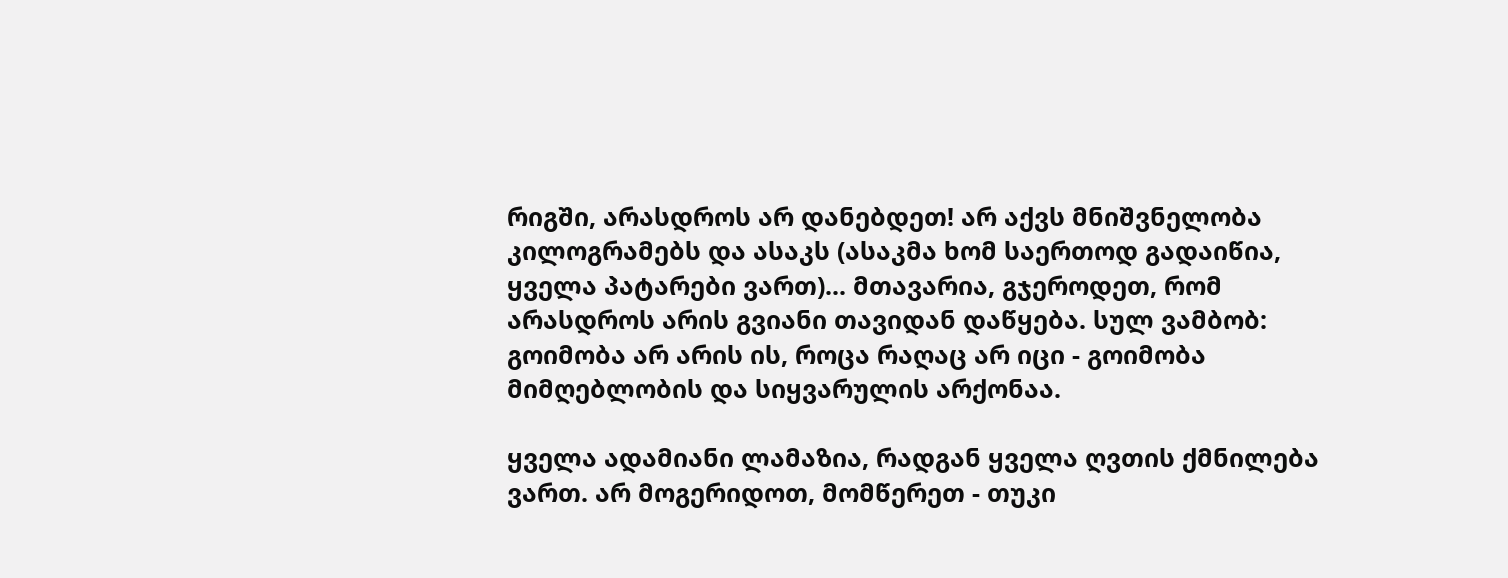რიგში, არასდროს არ დანებდეთ! არ აქვს მნიშვნელობა კილოგრამებს და ასაკს (ასაკმა ხომ საერთოდ გადაიწია, ყველა პატარები ვართ)... მთავარია, გჯეროდეთ, რომ არასდროს არის გვიანი თავიდან დაწყება. სულ ვამბობ: გოიმობა არ არის ის, როცა რაღაც არ იცი - გოიმობა მიმღებლობის და სიყვარულის არქონაა.

ყველა ადამიანი ლამაზია, რადგან ყველა ღვთის ქმნილება ვართ. არ მოგერიდოთ, მომწერეთ - თუკი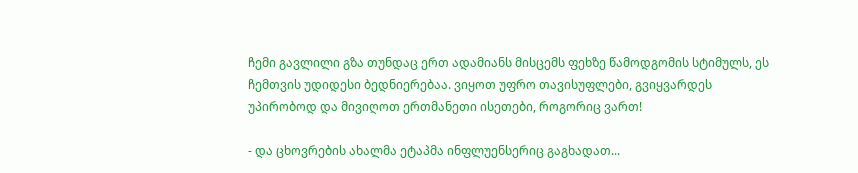ჩემი გავლილი გზა თუნდაც ერთ ადამიანს მისცემს ფეხზე წამოდგომის სტიმულს, ეს ჩემთვის უდიდესი ბედნიერებაა. ვიყოთ უფრო თავისუფლები, გვიყვარდეს უპირობოდ და მივიღოთ ერთმანეთი ისეთები, როგორიც ვართ!

- და ცხოვრების ახალმა ეტაპმა ინფლუენსერიც გაგხადათ...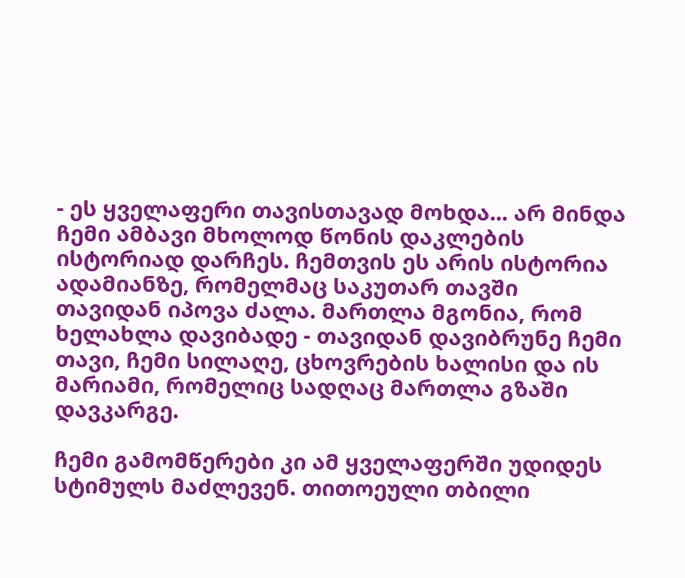- ეს ყველაფერი თავისთავად მოხდა... არ მინდა ჩემი ამბავი მხოლოდ წონის დაკლების ისტორიად დარჩეს. ჩემთვის ეს არის ისტორია ადამიანზე, რომელმაც საკუთარ თავში თავიდან იპოვა ძალა. მართლა მგონია, რომ ხელახლა დავიბადე - თავიდან დავიბრუნე ჩემი თავი, ჩემი სილაღე, ცხოვრების ხალისი და ის მარიამი, რომელიც სადღაც მართლა გზაში დავკარგე.

ჩემი გამომწერები კი ამ ყველაფერში უდიდეს სტიმულს მაძლევენ. თითოეული თბილი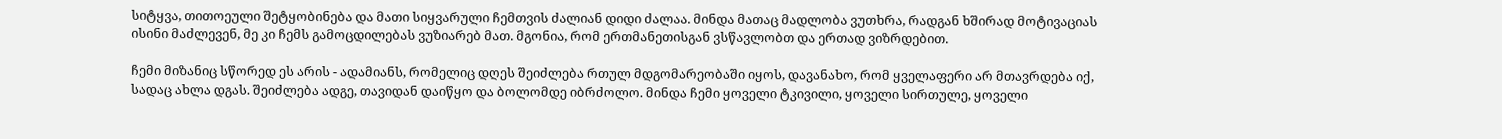სიტყვა, თითოეული შეტყობინება და მათი სიყვარული ჩემთვის ძალიან დიდი ძალაა. მინდა მათაც მადლობა ვუთხრა, რადგან ხშირად მოტივაციას ისინი მაძლევენ, მე კი ჩემს გამოცდილებას ვუზიარებ მათ. მგონია, რომ ერთმანეთისგან ვსწავლობთ და ერთად ვიზრდებით.

ჩემი მიზანიც სწორედ ეს არის - ადამიანს, რომელიც დღეს შეიძლება რთულ მდგომარეობაში იყოს, დავანახო, რომ ყველაფერი არ მთავრდება იქ, სადაც ახლა დგას. შეიძლება ადგე, თავიდან დაიწყო და ბოლომდე იბრძოლო. მინდა ჩემი ყოველი ტკივილი, ყოველი სირთულე, ყოველი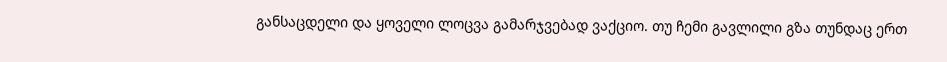განსაცდელი და ყოველი ლოცვა გამარჯვებად ვაქციო. თუ ჩემი გავლილი გზა თუნდაც ერთ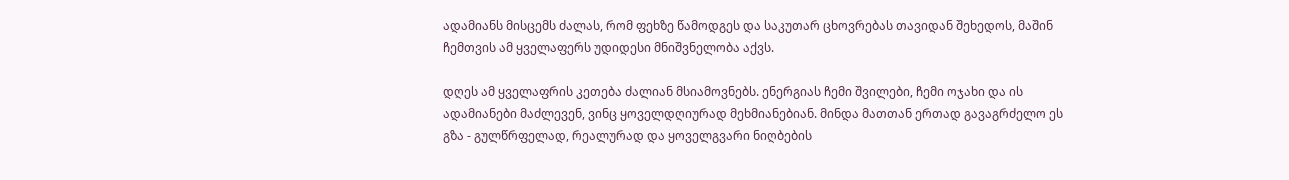ადამიანს მისცემს ძალას, რომ ფეხზე წამოდგეს და საკუთარ ცხოვრებას თავიდან შეხედოს, მაშინ ჩემთვის ამ ყველაფერს უდიდესი მნიშვნელობა აქვს.

დღეს ამ ყველაფრის კეთება ძალიან მსიამოვნებს. ენერგიას ჩემი შვილები, ჩემი ოჯახი და ის ადამიანები მაძლევენ, ვინც ყოველდღიურად მეხმიანებიან. მინდა მათთან ერთად გავაგრძელო ეს გზა - გულწრფელად, რეალურად და ყოველგვარი ნიღბების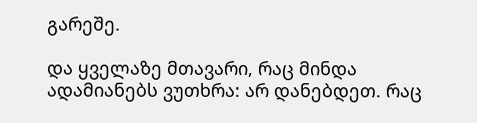გარეშე.

და ყველაზე მთავარი, რაც მინდა ადამიანებს ვუთხრა: არ დანებდეთ. რაც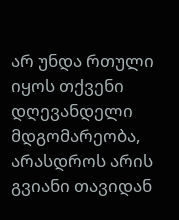არ უნდა რთული იყოს თქვენი დღევანდელი მდგომარეობა, არასდროს არის გვიანი თავიდან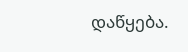დაწყება.